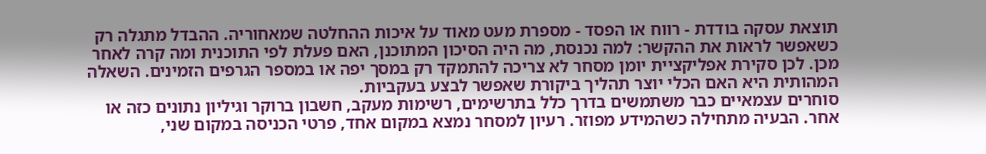תוצאת עסקה בודדת - רווח או הפסד - מספרת מעט מאוד על איכות ההחלטה שמאחוריה. ההבדל מתגלה רק כשאפשר לראות את ההקשר: למה נכנסת, מה היה הסיכון המתוכנן, האם פעלת לפי התוכנית ומה קרה לאחר מכן. לכן סקירת אפליקציית יומן מסחר לא צריכה להתמקד רק במסך יפה או במספר הגרפים הזמינים. השאלה המהותית היא האם הכלי יוצר תהליך ביקורת שאפשר לבצע בעקביות.
סוחרים עצמאיים כבר משתמשים בדרך כלל בתרשימים, רשימות מעקב, חשבון ברוקר וגיליון נתונים כזה או אחר. הבעיה מתחילה כשהמידע מפוזר. רעיון למסחר נמצא במקום אחד, פרטי הכניסה במקום שני,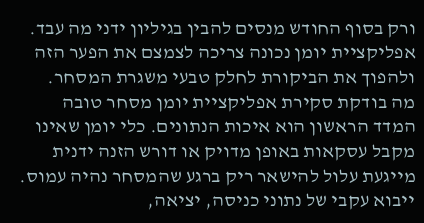ורק בסוף החודש מנסים להבין בגיליון ידני מה עבד. אפליקציית יומן נכונה צריכה לצמצם את הפער הזה ולהפוך את הביקורת לחלק טבעי משגרת המסחר.
מה בודקת סקירת אפליקציית יומן מסחר טובה
המדד הראשון הוא איכות הנתונים. כלי יומן שאינו מקבל עסקאות באופן מדויק או דורש הזנה ידנית מייגעת עלול להישאר ריק ברגע שהמסחר נהיה עמוס. ייבוא עקבי של נתוני כניסה, יציאה,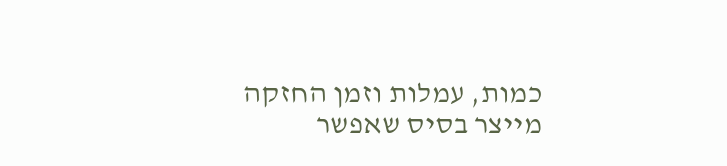כמות, עמלות וזמן החזקה מייצר בסיס שאפשר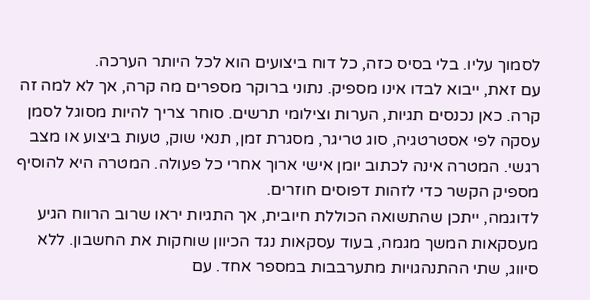לסמוך עליו. בלי בסיס כזה, כל דוח ביצועים הוא לכל היותר הערכה.
עם זאת, ייבוא לבדו אינו מספיק. נתוני ברוקר מספרים מה קרה, אך לא למה זה קרה. כאן נכנסים תגיות, הערות וצילומי תרשים. סוחר צריך להיות מסוגל לסמן עסקה לפי אסטרטגיה, סוג טריגר, מסגרת זמן, תנאי שוק, טעות ביצוע או מצב רגשי. המטרה אינה לכתוב יומן אישי ארוך אחרי כל פעולה. המטרה היא להוסיף מספיק הקשר כדי לזהות דפוסים חוזרים.
לדוגמה, ייתכן שהתשואה הכוללת חיובית, אך התגיות יראו שרוב הרווח הגיע מעסקאות המשך מגמה, בעוד עסקאות נגד הכיוון שוחקות את החשבון. ללא סיווג, שתי ההתנהגויות מתערבבות במספר אחד. עם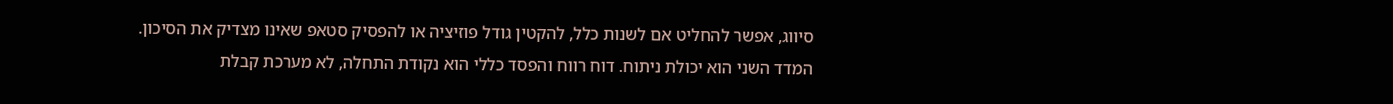סיווג, אפשר להחליט אם לשנות כלל, להקטין גודל פוזיציה או להפסיק סטאפ שאינו מצדיק את הסיכון.
המדד השני הוא יכולת ניתוח. דוח רווח והפסד כללי הוא נקודת התחלה, לא מערכת קבלת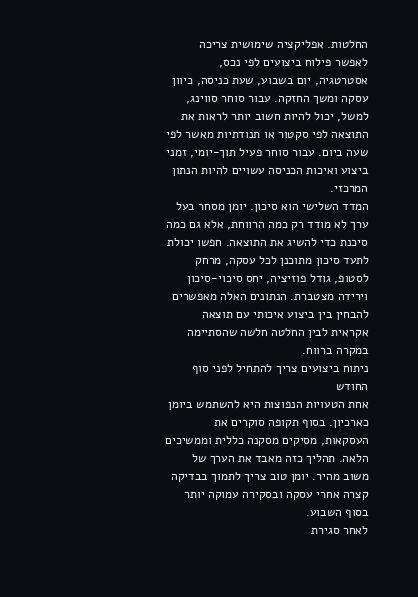החלטות. אפליקציה שימושית צריכה לאפשר פילוח ביצועים לפי נכס, אסטרטגיה, יום בשבוע, שעת כניסה, כיוון עסקה ומשך החזקה. עבור סוחר סווינג, למשל, יכול להיות חשוב יותר לראות את התוצאה לפי סקטור או תנודתיות מאשר לפי שעה ביום. עבור סוחר פעיל תוך-יומי, זמני ביצוע ואיכות הכניסה עשויים להיות הנתון המרכזי.
המדד השלישי הוא סיכון. יומן מסחר בעל ערך לא מודד רק כמה הרווחת, אלא גם כמה סיכנת כדי להשיג את התוצאה. חפשו יכולת לתעד סיכון מתוכנן לכל עסקה, מרחק לסטופ, גודל פוזיציה, יחס סיכוי-סיכון וירידה מצטברת. הנתונים האלה מאפשרים להבחין בין ביצוע איכותי עם תוצאה אקראית לבין החלטה חלשה שהסתיימה במקרה ברווח.
ניתוח ביצועים צריך להתחיל לפני סוף החודש
אחת הטעויות הנפוצות היא להשתמש ביומן כארכיון. בסוף תקופה סוקרים את העסקאות, מסיקים מסקנה כללית וממשיכים הלאה. תהליך כזה מאבד את הערך של משוב מהיר. יומן טוב צריך לתמוך בבדיקה קצרה אחרי עסקה ובסקירה עמוקה יותר בסוף השבוע.
לאחר סגירת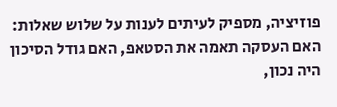פוזיציה, מספיק לעיתים לענות על שלוש שאלות: האם העסקה תאמה את הסטאפ, האם גודל הסיכון היה נכון,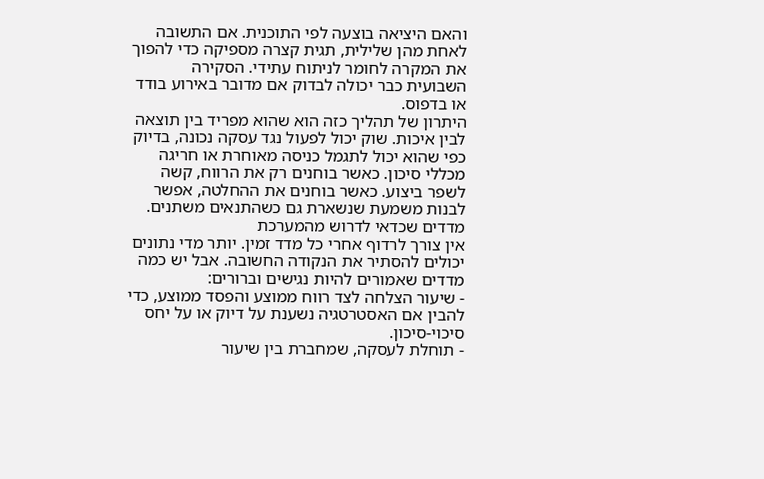והאם היציאה בוצעה לפי התוכנית. אם התשובה לאחת מהן שלילית, תגית קצרה מספיקה כדי להפוך את המקרה לחומר לניתוח עתידי. הסקירה השבועית כבר יכולה לבדוק אם מדובר באירוע בודד או בדפוס.
היתרון של תהליך כזה הוא שהוא מפריד בין תוצאה לבין איכות. שוק יכול לפעול נגד עסקה נכונה, בדיוק כפי שהוא יכול לתגמל כניסה מאוחרת או חריגה מכללי סיכון. כאשר בוחנים רק את הרווח, קשה לשפר ביצוע. כאשר בוחנים את ההחלטה, אפשר לבנות משמעת שנשארת גם כשהתנאים משתנים.
מדדים שכדאי לדרוש מהמערכת
אין צורך לרדוף אחרי כל מדד זמין. יותר מדי נתונים יכולים להסתיר את הנקודה החשובה. אבל יש כמה מדדים שאמורים להיות נגישים וברורים:
- שיעור הצלחה לצד רווח ממוצע והפסד ממוצע, כדי להבין אם האסטרטגיה נשענת על דיוק או על יחס סיכוי-סיכון.
- תוחלת לעסקה, שמחברת בין שיעור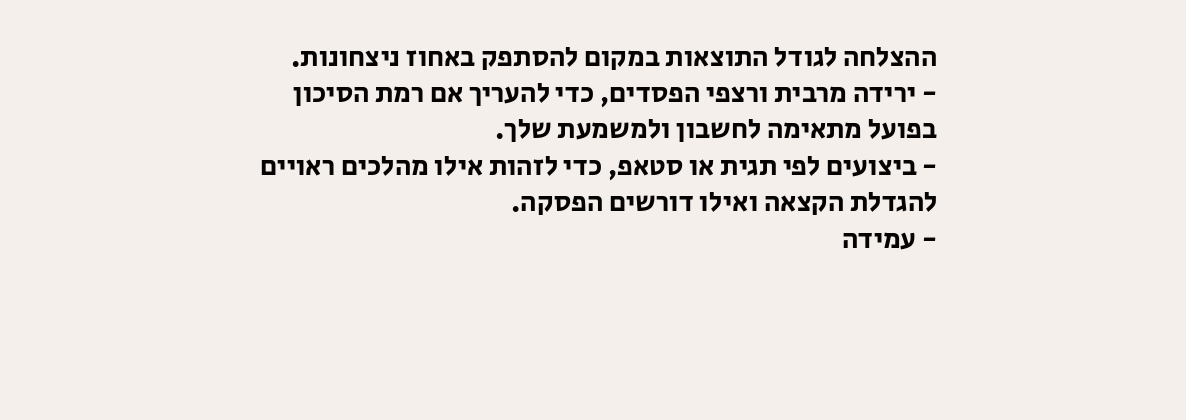ההצלחה לגודל התוצאות במקום להסתפק באחוז ניצחונות.
- ירידה מרבית ורצפי הפסדים, כדי להעריך אם רמת הסיכון בפועל מתאימה לחשבון ולמשמעת שלך.
- ביצועים לפי תגית או סטאפ, כדי לזהות אילו מהלכים ראויים להגדלת הקצאה ואילו דורשים הפסקה.
- עמידה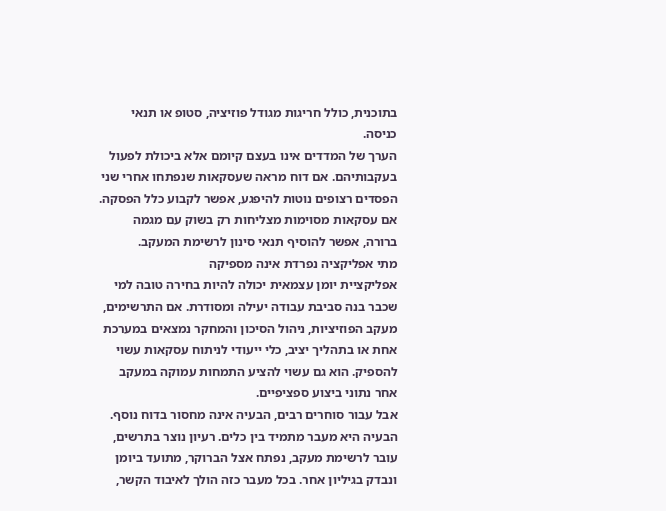בתוכנית, כולל חריגות מגודל פוזיציה, סטופ או תנאי כניסה.
הערך של המדדים אינו בעצם קיומם אלא ביכולת לפעול בעקבותיהם. אם דוח מראה שעסקאות שנפתחו אחרי שני הפסדים רצופים נוטות להיפגע, אפשר לקבוע כלל הפסקה. אם עסקאות מסוימות מצליחות רק בשוק עם מגמה ברורה, אפשר להוסיף תנאי סינון לרשימת המעקב.
מתי אפליקציה נפרדת אינה מספיקה
אפליקציית יומן עצמאית יכולה להיות בחירה טובה למי שכבר בנה סביבת עבודה יעילה ומסודרת. אם התרשימים, מעקב הפוזיציות, ניהול הסיכון והמחקר נמצאים במערכת אחת או בתהליך יציב, כלי ייעודי לניתוח עסקאות עשוי להספיק. הוא גם עשוי להציע התמחות עמוקה במעקב אחר נתוני ביצוע ספציפיים.
אבל עבור סוחרים רבים, הבעיה אינה מחסור בדוח נוסף. הבעיה היא מעבר מתמיד בין כלים. רעיון נוצר בתרשים, עובר לרשימת מעקב, נפתח אצל הברוקר, מתועד ביומן ונבדק בגיליון אחר. בכל מעבר כזה הולך לאיבוד הקשר,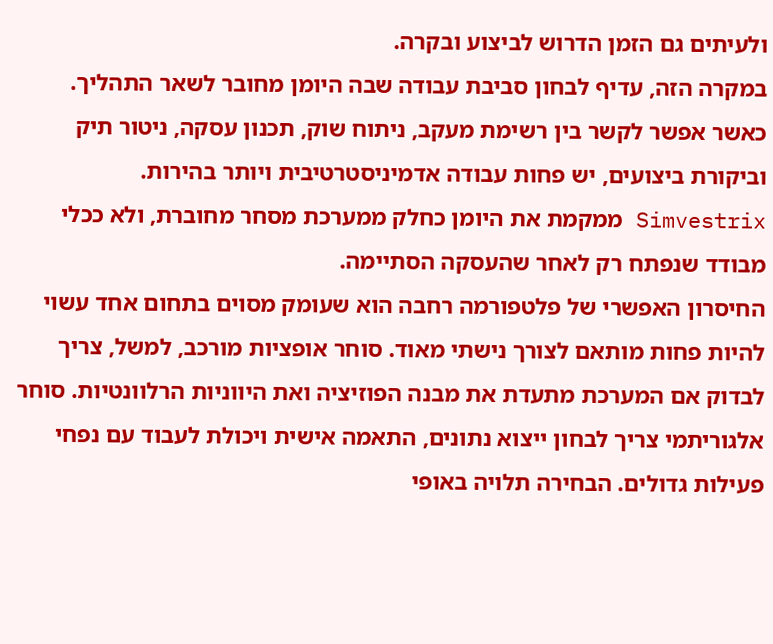ולעיתים גם הזמן הדרוש לביצוע ובקרה.
במקרה הזה, עדיף לבחון סביבת עבודה שבה היומן מחובר לשאר התהליך. כאשר אפשר לקשר בין רשימת מעקב, ניתוח שוק, תכנון עסקה, ניטור תיק וביקורת ביצועים, יש פחות עבודה אדמיניסטרטיבית ויותר בהירות. Simvestrix ממקמת את היומן כחלק ממערכת מסחר מחוברת, ולא ככלי מבודד שנפתח רק לאחר שהעסקה הסתיימה.
החיסרון האפשרי של פלטפורמה רחבה הוא שעומק מסוים בתחום אחד עשוי להיות פחות מותאם לצורך נישתי מאוד. סוחר אופציות מורכב, למשל, צריך לבדוק אם המערכת מתעדת את מבנה הפוזיציה ואת היווניות הרלוונטיות. סוחר אלגוריתמי צריך לבחון ייצוא נתונים, התאמה אישית ויכולת לעבוד עם נפחי פעילות גדולים. הבחירה תלויה באופי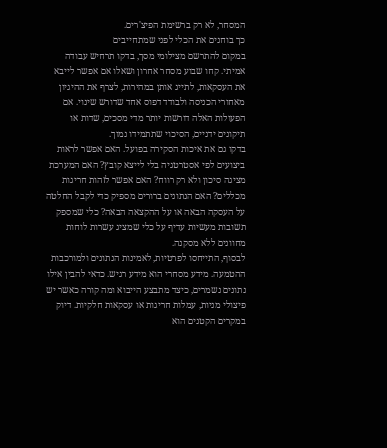המסחר, לא רק ברשימת הפיצ'רים.
כך בוחנים את הכלי לפני שמתחייבים
במקום להתרשם מצילומי מסך, בדקו תרחיש עבודה אמיתי. קחו שבוע מסחר אחרון ושאלו אם אפשר לייבא את העסקאות, לתייג אותן במהירות, לצרף את ההיגיון מאחורי הכניסה ולבודד דפוס אחד שדורש שינוי. אם הפעולות האלה דורשות יותר מדי מסכים, שדות או תיקונים ידניים, הסיכוי שתתמידו נמוך.
בדקו גם את איכות הסקירה בפועל. האם אפשר לראות ביצועים לפי אסטרטגיה בלי לייצא קובץ? האם המערכת מציגה סיכון ולא רק רווח? האם אפשר לזהות חריגות מכללים? האם הנתונים ברורים מספיק כדי לקבל החלטה על העסקה הבאה או על ההקצאה הבאה? כלי שמספק תשובות מעשיות עדיף על כלי שמציג עשרות לוחות מחוונים ללא מסקנה.
לבסוף, התייחסו לפרטיות, לאמינות הנתונים ולמורכבות ההטמעה. מידע מסחרי הוא מידע רגיש. כדאי להבין אילו נתונים נשמרים, כיצד מתבצע הייבוא ומה קורה כאשר יש פיצולי מניות, עמלות חריגות או עסקאות חלקיות. דיוק במקרים הקטנים הוא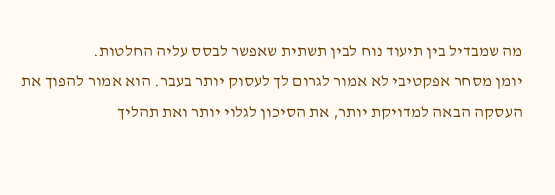מה שמבדיל בין תיעוד נוח לבין תשתית שאפשר לבסס עליה החלטות.
יומן מסחר אפקטיבי לא אמור לגרום לך לעסוק יותר בעבר. הוא אמור להפוך את העסקה הבאה למדויקת יותר, את הסיכון לגלוי יותר ואת תהליך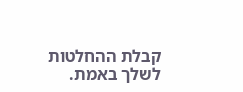קבלת ההחלטות לשלך באמת.